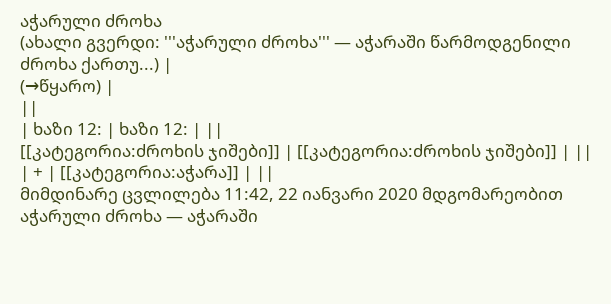აჭარული ძროხა
(ახალი გვერდი: '''აჭარული ძროხა''' — აჭარაში წარმოდგენილი ძროხა ქართუ...) |
(→წყარო) |
||
| ხაზი 12: | ხაზი 12: | ||
[[კატეგორია:ძროხის ჯიშები]] | [[კატეგორია:ძროხის ჯიშები]] | ||
| + | [[კატეგორია:აჭარა]] | ||
მიმდინარე ცვლილება 11:42, 22 იანვარი 2020 მდგომარეობით
აჭარული ძროხა — აჭარაში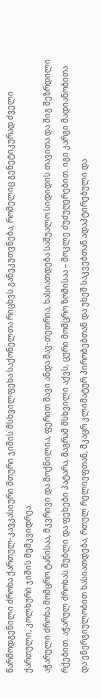წარმოდგენილი ძროხა ქართულ-კავკასიური მთური ჯიშის მსხვილფეხა საქონელთა რიცხვს განეკუთვნება, რომელიც გენეტიკურად ძველი ქართული, კოლხური ჯიშის მემკვიდრეა.
აჭარული ძროხა მომცრო ტანისაა, მკვრივი და მოქნილია, ფერით შავი ანდა შავ-თეთრია, ხასიათდება საშუალო სიდიდის თავითა და შიგ შეზრდილი რქებით. აჭარულ ძროხას შუბლი და ფეხები პატარა, მაგრამ მსხვილი აქვს, ცური მომცრო ზომისაა – მოკლე ძუძუღერებით. იგი კარგი მადიანობითა და ენერგიულობით ხასიათდება, რთულ რელიეფთან, მკაცრ კლიმატურ პირობებთან და უხეშ საკვებთან ადაპტირებული და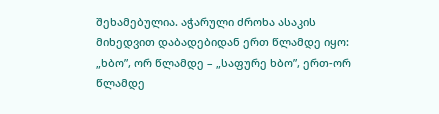შეხამებულია. აჭარული ძროხა ასაკის მიხედვით დაბადებიდან ერთ წლამდე იყო: „ხბო”, ორ წლამდე – „საფურე ხბო”, ერთ-ორ წლამდე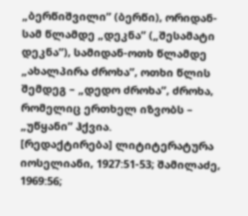„ბერწიშვილი” (ბერწი), ორიდან-სამ წლამდე „დეკნა” („შესამატი დეკნა”), სამიდან-ოთხ წლამდე „ახალპირა ძროხა”, ოთხი წლის შემდეგ – „დედო ძროხა”, ძროხა, რომელიც ერთხელ იზვობს – „უწყანი” ჰქვია.
[რედაქტირება] ლიტიტერატურა
იოსელიანი, 1927:51-53; შამილაძე, 1969:56;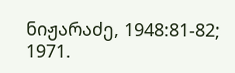ნიჟარაძე, 1948:81-82; 1971.